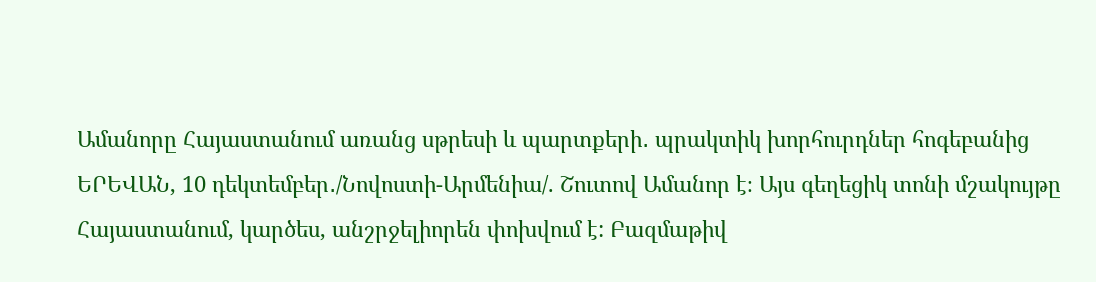Ամանորը Հայաստանում առանց սթրեսի և պարտքերի․ պրակտիկ խորհուրդներ հոգեբանից
ԵՐԵՎԱՆ, 10 դեկտեմբեր․/Նովոստի-Արմենիա/. Շուտով Ամանոր է։ Այս գեղեցիկ տոնի մշակույթը Հայաստանում, կարծես, անշրջելիորեն փոխվում է: Բազմաթիվ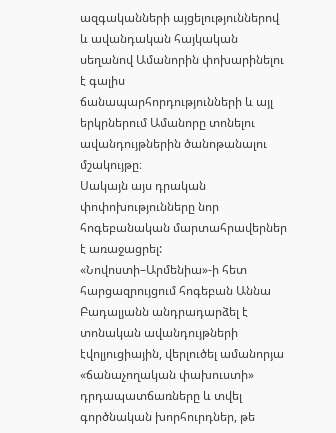ազգականների այցելություններով և ավանդական հայկական սեղանով Ամանորին փոխարինելու է գալիս ճանապարհորդությունների և այլ երկրներում Ամանորը տոնելու ավանդույթներին ծանոթանալու մշակույթը։
Սակայն այս դրական փոփոխությունները նոր հոգեբանական մարտահրավերներ է առաջացրել: «Նովոստի–Արմենիա»-ի հետ հարցազրույցում հոգեբան Աննա Բադալյանն անդրադարձել է տոնական ավանդույթների էվոլյուցիային, վերլուծել ամանորյա «ճանաչողական փախուստի» դրդապատճառները և տվել գործնական խորհուրդներ, թե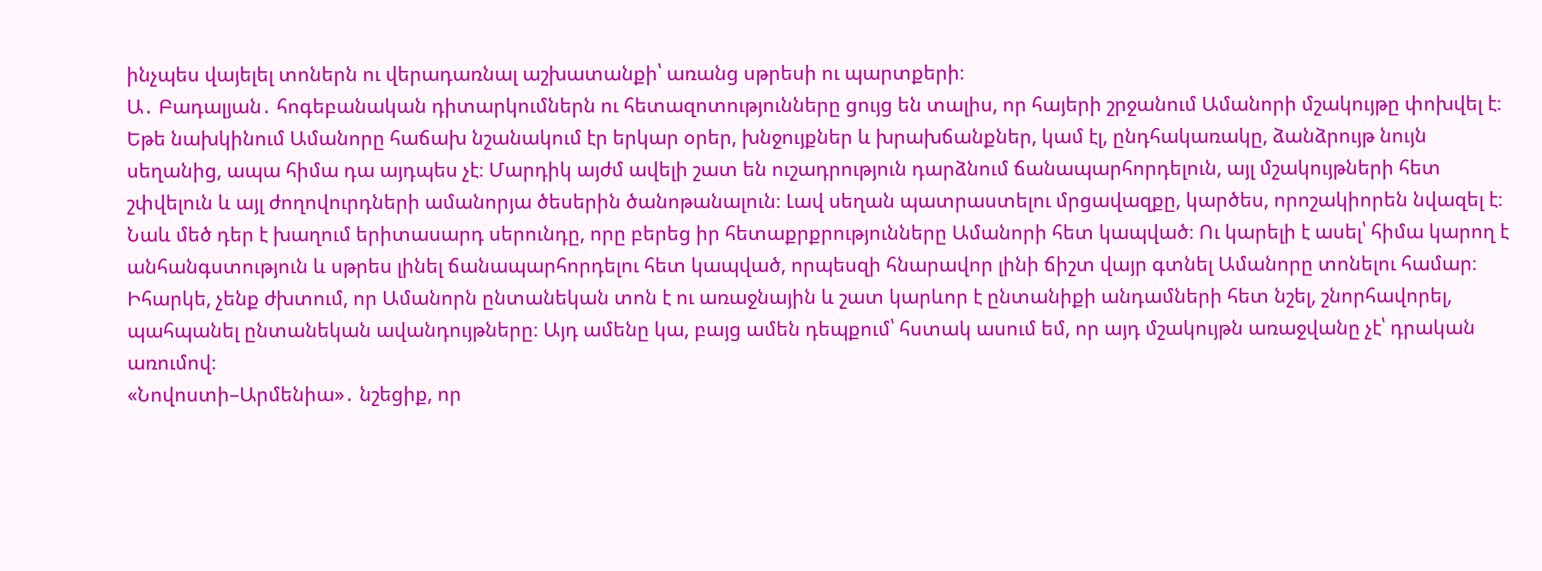ինչպես վայելել տոներն ու վերադառնալ աշխատանքի՝ առանց սթրեսի ու պարտքերի։
Ա․ Բադալյան․ հոգեբանական դիտարկումներն ու հետազոտությունները ցույց են տալիս, որ հայերի շրջանում Ամանորի մշակույթը փոխվել է։ Եթե նախկինում Ամանորը հաճախ նշանակում էր երկար օրեր, խնջույքներ և խրախճանքներ, կամ էլ, ընդհակառակը, ձանձրույթ նույն սեղանից, ապա հիմա դա այդպես չէ։ Մարդիկ այժմ ավելի շատ են ուշադրություն դարձնում ճանապարհորդելուն, այլ մշակույթների հետ շփվելուն և այլ ժողովուրդների ամանորյա ծեսերին ծանոթանալուն։ Լավ սեղան պատրաստելու մրցավազքը, կարծես, որոշակիորեն նվազել է։
Նաև մեծ դեր է խաղում երիտասարդ սերունդը, որը բերեց իր հետաքրքրությունները Ամանորի հետ կապված։ Ու կարելի է ասել՝ հիմա կարող է անհանգստություն և սթրես լինել ճանապարհորդելու հետ կապված, որպեսզի հնարավոր լինի ճիշտ վայր գտնել Ամանորը տոնելու համար։ Իհարկե, չենք ժխտում, որ Ամանորն ընտանեկան տոն է ու առաջնային և շատ կարևոր է ընտանիքի անդամների հետ նշել, շնորհավորել, պահպանել ընտանեկան ավանդույթները։ Այդ ամենը կա, բայց ամեն դեպքում՝ հստակ ասում եմ, որ այդ մշակույթն առաջվանը չէ՝ դրական առումով։
«Նովոստի–Արմենիա»․ նշեցիք, որ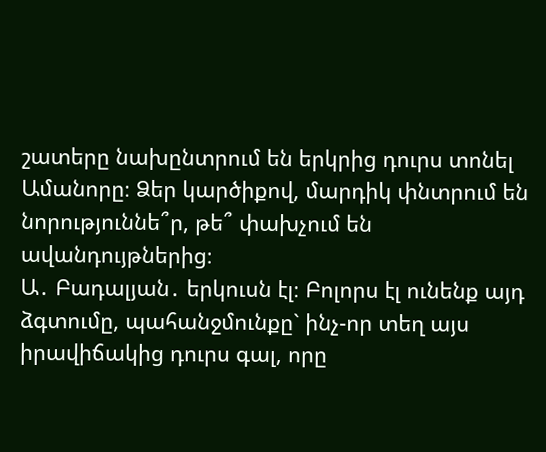շատերը նախընտրում են երկրից դուրս տոնել Ամանորը։ Ձեր կարծիքով, մարդիկ փնտրում են նորություննե՞ր, թե՞ փախչում են ավանդույթներից։
Ա․ Բադալյան․ երկուսն էլ։ Բոլորս էլ ունենք այդ ձգտումը, պահանջմունքը` ինչ-որ տեղ այս իրավիճակից դուրս գալ, որը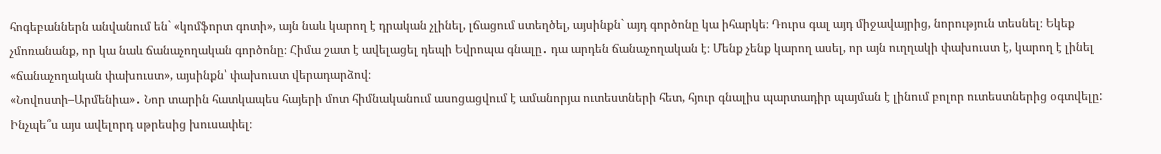հոգեբաններն անվանում են` «կոմֆորտ գոտի», այն նաև կարող է դրական չլինել, լճացում ստեղծել, այսինքն` այդ գործոնը կա իհարկե։ Դուրս գալ այդ միջավայրից, նորություն տեսնել։ Եկեք չմոռանանք, որ կա նաև ճանաչողական գործոնը։ Հիմա շատ է ավելացել դեպի Եվրոպա գնալը․ դա արդեն ճանաչողական է։ Մենք չենք կարող ասել, որ այն ուղղակի փախուստ է, կարող է լինել «ճանաչողական փախուստ», այսինքն՝ փախուստ վերադարձով։
«Նովոստի–Արմենիա»․ Նոր տարին հատկապես հայերի մոտ հիմնականում ասոցացվում է ամանորյա ուտեստների հետ, հյուր գնալիս պարտադիր պայման է լինում բոլոր ուտեստներից օգտվելը: Ինչպե՞ս այս ավելորդ սթրեսից խուսափել։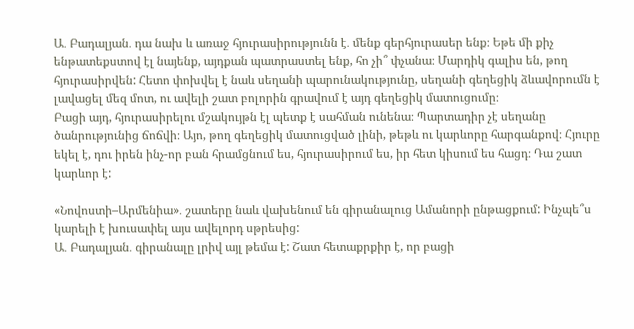Ա․ Բադալյան․ դա նախ և առաջ հյուրասիրությունն է․ մենք գերհյուրասեր ենք։ Եթե մի քիչ ենթատեքստով էլ նայենք, այդքան պատրաստել ենք, հո չի՞ փչանա։ Մարդիկ գալիս են, թող հյուրասիրվեն: Հետո փոխվել է նաև սեղանի պարունակությունը, սեղանի գեղեցիկ ձևավորումն է լավացել մեզ մոտ, ու ավելի շատ բոլորին գրավում է այդ գեղեցիկ մատուցումը։
Բացի այդ, հյուրասիրելու մշակույթն էլ պետք է սահման ունենա։ Պարտադիր չէ սեղանը ծանրությունից ճոճվի։ Այո, թող գեղեցիկ մատուցված լինի, թեթև ու կարևորը հարգանքով։ Հյուրը եկել է, դու իրեն ինչ-որ բան հրամցնում ես, հյուրասիրում ես, իր հետ կիսում ես հացդ։ Դա շատ կարևոր է:

«Նովոստի–Արմենիա»․ շատերը նաև վախենում են գիրանալուց Ամանորի ընթացքում: Ինչպե՞ս կարելի է խուսափել այս ավելորդ սթրեսից:
Ա․ Բադալյան․ գիրանալը լրիվ այլ թեմա է: Շատ հետաքրքիր է, որ բացի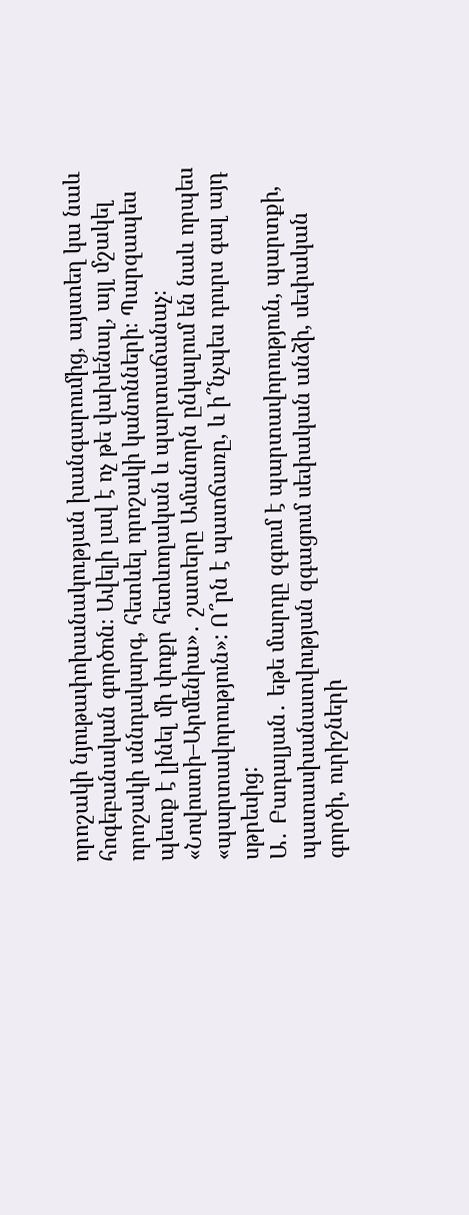որոշակի նյութափոխանակության խանգարումից, այստեղ կա նաև հոգեբանական գործոն։ Ավելի լավ է ոչ թե վախենալ, այլ մշակել որոշակի սննդակարգ, հետևել որոշակի կանոնների։ Պարզապես պետք է լինել մի փոքր հետևողական և պարտաճանաչ։
«Նովոստի–Արմենիա»․ շատերը Ամանորն ընկալում են նաև որպես «պարտավորություն»: Ո՞րն է պատճառը, և ի՞նչպես դուրս գալ այդ սթրեսից:
Ա․ Բադալյան․ եթե մարդը զգում է պարտավորություն, պարտքի, պատասխանատվության զգացում սեփական անձի, սեփական գործի, ուրիշների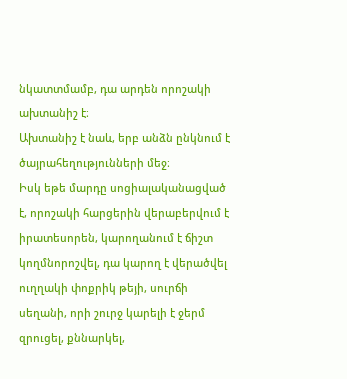նկատտմամբ, դա արդեն որոշակի ախտանիշ է։
Ախտանիշ է նաև, երբ անձն ընկնում է ծայրահեղությունների մեջ։
Իսկ եթե մարդը սոցիալականացված է, որոշակի հարցերին վերաբերվում է իրատեսորեն, կարողանում է ճիշտ կողմնորոշվել, դա կարող է վերածվել ուղղակի փոքրիկ թեյի, սուրճի սեղանի, որի շուրջ կարելի է ջերմ զրուցել, քննարկել,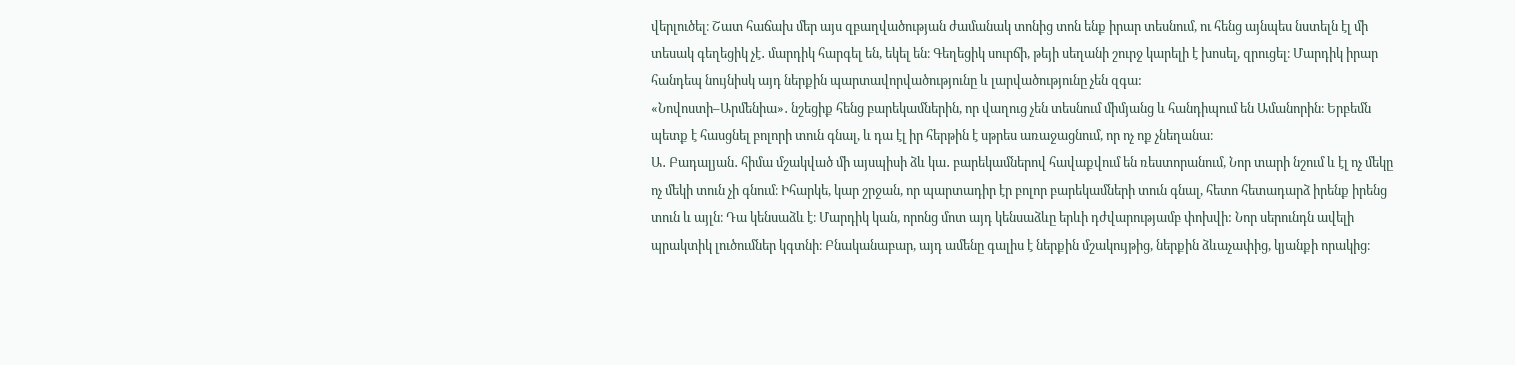վերլուծել։ Շատ հաճախ մեր այս զբաղվածության ժամանակ տոնից տոն ենք իրար տեսնում, ու հենց այնպես նստելն էլ մի տեսակ գեղեցիկ չէ․ մարդիկ հարգել են, եկել են։ Գեղեցիկ սուրճի, թեյի սեղանի շուրջ կարելի է խոսել, զրուցել։ Մարդիկ իրար հանդեպ նույնիսկ այդ ներքին պարտավորվածությունը և լարվածությունը չեն զգա:
«Նովոստի–Արմենիա»․ նշեցիք հենց բարեկամներին, որ վաղուց չեն տեսնում միմյանց և հանդիպում են Ամանորին։ Երբեմն պետք է հասցնել բոլորի տուն գնալ, և դա էլ իր հերթին է սթրես առաջացնում, որ ոչ ոք չնեղանա։
Ա․ Բադալյան․ հիմա մշակված մի այսպիսի ձև կա․ բարեկամներով հավաքվում են ռեստորանում, Նոր տարի նշում և էլ ոչ մեկը ոչ մեկի տուն չի գնում։ Իհարկե, կար շրջան, որ պարտադիր էր բոլոր բարեկամների տուն գնալ, հետո հետադարձ իրենք իրենց տուն և այլն։ Դա կենսաձև է։ Մարդիկ կան, որոնց մոտ այդ կենսաձևը երևի դժվարությամբ փոխվի: Նոր սերունդն ավելի պրակտիկ լուծումներ կգտնի։ Բնականաբար, այդ ամենը գալիս է ներքին մշակույթից, ներքին ձևաչափից, կյանքի որակից։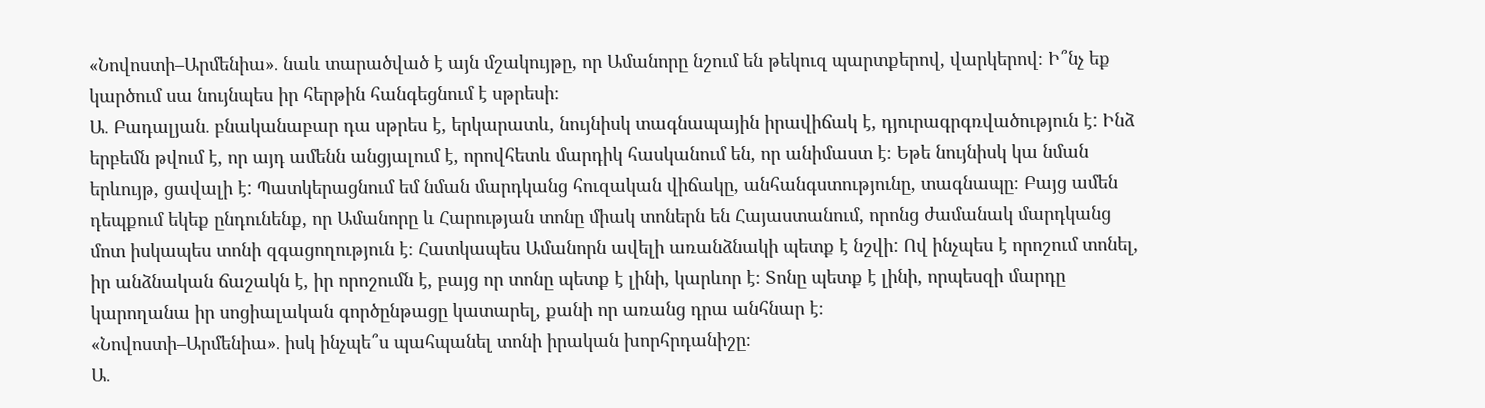«Նովոստի–Արմենիա»․ նաև տարածված է այն մշակույթը, որ Ամանորը նշում են թեկուզ պարտքերով, վարկերով։ Ի՞նչ եք կարծում սա նույնպես իր հերթին հանգեցնում է սթրեսի։
Ա․ Բադալյան․ բնականաբար դա սթրես է, երկարատև, նույնիսկ տագնապային իրավիճակ է, դյուրագրգռվածություն է: Ինձ երբեմն թվում է, որ այդ ամենն անցյալում է, որովհետև մարդիկ հասկանում են, որ անիմաստ է։ Եթե նույնիսկ կա նման երևույթ, ցավալի է: Պատկերացնում եմ նման մարդկանց հուզական վիճակը, անհանգստությունը, տագնապը։ Բայց ամեն դեպքում եկեք ընդունենք, որ Ամանորը և Հարության տոնը միակ տոներն են Հայաստանում, որոնց ժամանակ մարդկանց մոտ իսկապես տոնի զգացողություն է։ Հատկապես Ամանորն ավելի առանձնակի պետք է նշվի: Ով ինչպես է որոշում տոնել, իր անձնական ճաշակն է, իր որոշումն է, բայց որ տոնը պետք է լինի, կարևոր է։ Տոնը պետք է լինի, որպեսզի մարդը կարողանա իր սոցիալական գործընթացը կատարել, քանի որ առանց դրա անհնար է։
«Նովոստի–Արմենիա»․ իսկ ինչպե՞ս պահպանել տոնի իրական խորհրդանիշը։
Ա․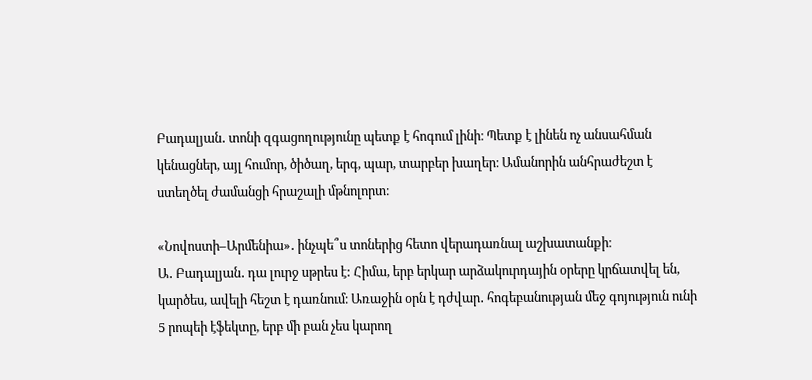Բադալյան․ տոնի զգացողությունը պետք է հոգում լինի։ Պետք է լինեն ոչ անսահման կենացներ, այլ հումոր, ծիծաղ, երգ, պար, տարբեր խաղեր։ Ամանորին անհրաժեշտ է ստեղծել ժամանցի հրաշալի մթնոլորտ։

«Նովոստի–Արմենիա»․ ինչպե՞ս տոներից հետո վերադառնալ աշխատանքի։
Ա․ Բադալյան․ դա լուրջ սթրես է: Հիմա, երբ երկար արձակուրդային օրերը կրճատվել են, կարծես, ավելի հեշտ է դառնում։ Առաջին օրն է դժվար․ հոգեբանության մեջ գոյություն ունի 5 րոպեի էֆեկտը, երբ մի բան չես կարող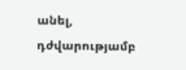անել, դժվարությամբ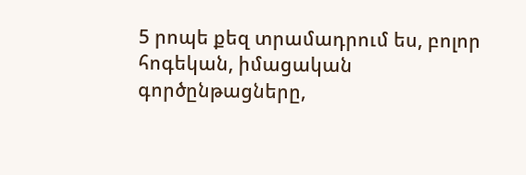5 րոպե քեզ տրամադրում ես, բոլոր հոգեկան, իմացական գործընթացները,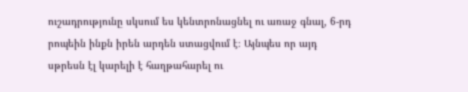ուշադրությունը սկսում ես կենտրոնացնել ու առաջ գնալ, 6-րդ րոպեին ինքն իրեն արդեն ստացվում է։ Այնպես որ այդ սթրեսն էլ կարելի է հաղթահարել ու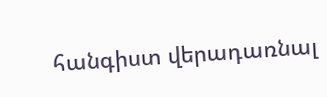հանգիստ վերադառնալ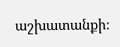աշխատանքի։